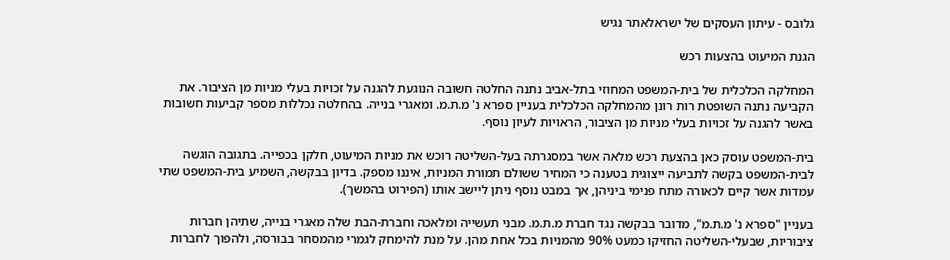גלובס - עיתון העסקים של ישראלאתר נגיש

הגנת המיעוט בהצעות רכש

המחלקה הכלכלית של בית-המשפט המחוזי בתל-אביב נתנה החלטה חשובה הנוגעת להגנה על זכויות בעלי מניות מן הציבור. את הקביעה נתנה השופטת רות רונן מהמחלקה הכלכלית בעניין ספרא נ' מ.ת.מ. ומאגרי בנייה. בהחלטה נכללות מספר קביעות חשובות באשר להגנה על זכויות בעלי מניות מן הציבור, הראויות לעיון נוסף.

בית-המשפט עוסק כאן בהצעת רכש מלאה אשר במסגרתה בעל-השליטה רוכש את מניות המיעוט, חלקן בכפייה. בתגובה הוגשה לבית-המשפט בקשה לתביעה ייצוגית בטענה כי המחיר ששולם תמורת המניות, איננו מספק. בדיון בבקשה, השמיע בית-המשפט שתי עמדות אשר קיים לכאורה מתח פנימי ביניהן, אך במבט נוסף ניתן ליישב אותו (הפירוט בהמשך).

בעניין "ספרא נ' מ.ת.מ", מדובר בבקשה נגד חברת מ.ת.מ. מבני תעשייה ומלאכה וחברת-הבת שלה מאגרי בנייה, שתיהן חברות ציבוריות, שבעלי-השליטה החזיקו כמעט 90% מהמניות בכל אחת מהן. על מנת להימחק לגמרי מהמסחר בבורסה, ולהפוך לחברות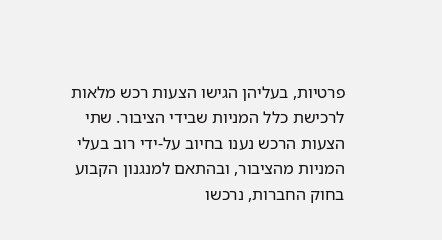פרטיות, בעליהן הגישו הצעות רכש מלאות לרכישת כלל המניות שבידי הציבור. שתי הצעות הרכש נענו בחיוב על-ידי רוב בעלי המניות מהציבור, ובהתאם למנגנון הקבוע בחוק החברות, נרכשו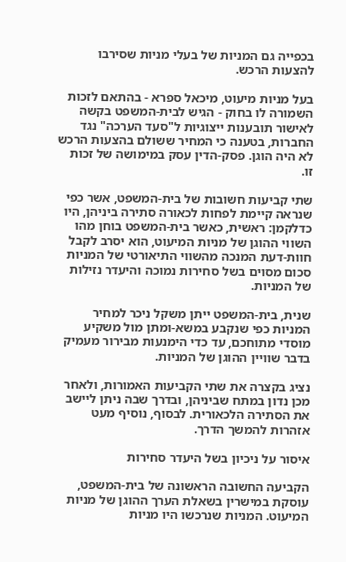בכפייה גם המניות של בעלי מניות שסירבו להצעות הרכש.

בעל מניות מיעוט, מיכאל ספרא - בהתאם לזכות השמורה לו בחוק - הגיש לבית-המשפט בקשה לאישור תובענות ייצוגיות ל"סעד הערכה" נגד החברות, בטענה כי המחיר ששולם בהצעות הרכש לא היה הוגן. פסק-הדין עסק במימושה של זכות זו.

שתי קביעות חשובות של בית-המשפט, אשר כפי שנראה קיימת לפחות לכאורה סתירה ביניהן, היו כדלקמן: ראשית, כאשר בית-המשפט בוחן מהו השווי ההוגן של מניות המיעוט, הוא יסרב לקבל חוות-דעת המנכה מהשווי התיאורטי של המניות סכום מסוים בשל סחירות נמוכה והיעדר נזילות של המניות.

שנית, בית-המשפט ייתן משקל ניכר למחיר המניות כפי שנקבע במשא-ומתן מול משקיע מוסדי מתוחכם, עד כדי הימנעות מבירור מעמיק בדבר שוויין ההוגן של המניות.

נציג בקצרה את שתי הקביעות האמורות, ולאחר מכן נדון במתח שביניהן, ובדרך שבה ניתן ליישב את הסתירה הלכאורית. לבסוף, נוסיף מעט אזהרות להמשך הדרך.

איסור על ניכיון בשל היעדר סחירות

הקביעה החשובה הראשונה של בית-המשפט, עוסקת במישרין בשאלת הערך ההוגן של מניות המיעוט. המניות שנרכשו היו מניות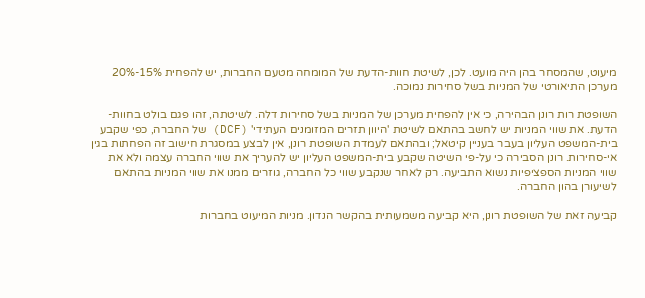מיעוט, שהמסחר בהן היה מועט. לכן, לשיטת חוות-הדעת של המומחה מטעם החברות, יש להפחית 15%-20% מערכן התיאורטי של המניות בשל סחירות נמוכה.

השופטת רות רונן הבהירה, כי אין להפחית מערכן של המניות בשל סחירות דלה. לשיטתה, זהו פגם בולט בחוות-הדעת. את שווי המניות יש לחשב בהתאם לשיטת 'היוון תזרים המזומנים העתידי' (DCF) של החברה, כפי שקבע בית-המשפט העליון בעבר בעניין קיטאל; ובהתאם לעמדת השופטת רונן, אין לבצע במסגרת חישוב זה הפחתות בגין אי-סחירות. רונן הסבירה כי על-פי השיטה שקבע בית-המשפט העליון יש להעריך את שווי החברה עצמה ולא את שווי המניות הספציפיות נשוא התביעה. רק לאחר שנקבע שווי כל החברה, גוזרים ממנו את שווי המניות בהתאם לשיעורן בהון החברה.

קביעה זאת של השופטת רונן, היא קביעה משמעותית בהקשר הנדון. מניות המיעוט בחברות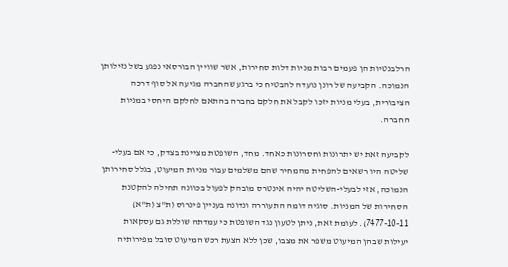הרלבנטיות הן פעמים רבות מניות דלות סחירות, אשר שוויין הבורסאי נפגע בשל נזילותן הנמוכה. הקביעה של רונן נועדה להבטיח כי ברגע שהחברה מגיעה אל סוף דרכה הציבורית, בעלי מניות יזכו לקבל את חלקם בחברה בהתאם לחלקם היחסי במניות החברה.

לקביעה זאת יש יתרונות וחסרונות כאחד. מחד, השופטת מציינת בצדק, כי אם בעלי-שליטה היו רשאים להפחית מהמחיר שהם משלמים עבור מניות המיעוט, בגלל סחירותן הנמוכה, אזי לבעלי-השליטה יהיה אינטרס מובהק לפעול בכוונה תחילה להקטנת הסחירות של המניות. סוגיה דומה התעוררה ונדונה בעניין פינרוס (ת"צ (ת"א) 7477-10-11). לעומת זאת, ניתן לטעון נגד השופטת כי עמדתה שוללת גם עסקאות יעילות שבהן המיעוט משפר את מצבו, שכן ללא הצעת רכש המיעוט סובל מפירותיה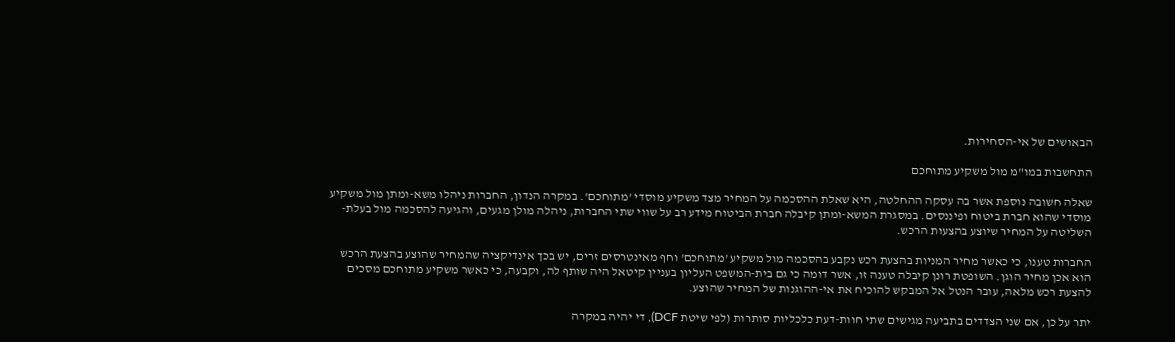הבאושים של אי-הסחירות.

התחשבות במו"מ מול משקיע מתוחכם

שאלה חשובה נוספת אשר בה עסקה ההחלטה, היא שאלת ההסכמה על המחיר מצד משקיע מוסדי 'מתוחכם'. במקרה הנדון, החברות ניהלו משא-ומתן מול משקיע מוסדי שהוא חברת ביטוח ופיננסים. במסגרת המשא-ומתן קיבלה חברת הביטוח מידע רב על שווי שתי החברות, ניהלה מולן מגעים, והגיעה להסכמה מול בעלת-השליטה על המחיר שיוצע בהצעות הרכש.

החברות טענו, כי כאשר מחיר המניות בהצעת רכש נקבע בהסכמה מול משקיע 'מתוחכם' וחף מאינטרסים זרים, יש בכך אינדיקציה שהמחיר שהוצע בהצעת הרכש הוא אכן מחיר הוגן. השופטת רונן קיבלה טענה זו, אשר דומה כי גם בית-המשפט העליון בעניין קיטאל היה שותף לה, וקבעה, כי כאשר משקיע מתוחכם מסכים להצעת רכש מלאה, עובר הנטל אל המבקש להוכיח את אי-ההוגנות של המחיר שהוצע.

יתר על כן, אם שני הצדדים בתביעה מגישים שתי חוות-דעת כלכליות סותרות (לפי שיטת DCF), די יהיה במקרה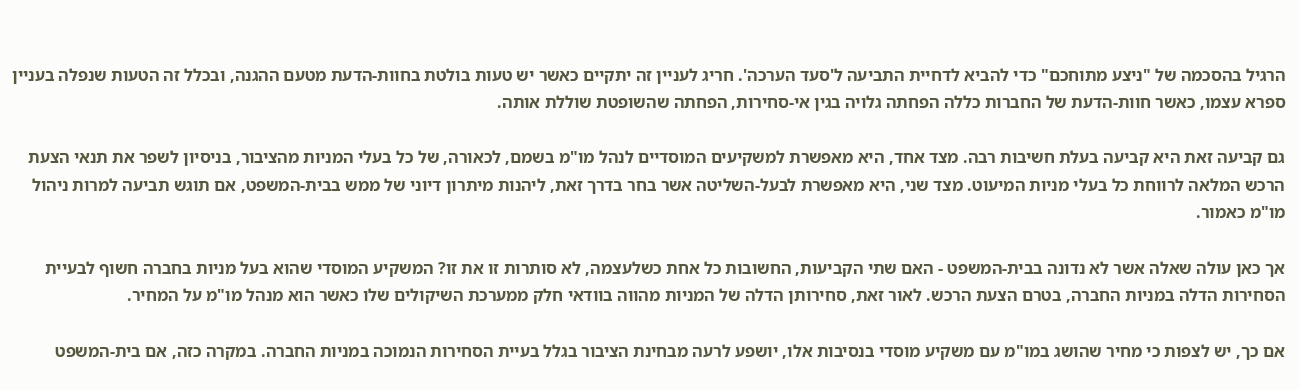הרגיל בהסכמה של "ניצע מתוחכם" כדי להביא לדחיית התביעה ל'סעד הערכה'. חריג לעניין זה יתקיים כאשר יש טעות בולטת בחוות-הדעת מטעם ההגנה, ובכלל זה הטעות שנפלה בעניין ספרא עצמו, כאשר חוות-הדעת של החברות כללה הפחתה גלויה בגין אי-סחירות, הפחתה שהשופטת שוללת אותה.

גם קביעה זאת היא קביעה בעלת חשיבות רבה. מצד אחד, היא מאפשרת למשקיעים המוסדיים לנהל מו"מ בשמם, לכאורה, של כל בעלי המניות מהציבור, בניסיון לשפר את תנאי הצעת הרכש המלאה לרווחת כל בעלי מניות המיעוט. מצד שני, היא מאפשרת לבעל-השליטה אשר בחר בדרך זאת, ליהנות מיתרון דיוני של ממש בבית-המשפט, אם תוגש תביעה למרות ניהול מו"מ כאמור.

אך כאן עולה שאלה אשר לא נדונה בבית-המשפט - האם שתי הקביעות, החשובות כל אחת כשלעצמה, לא סותרות זו את זו? המשקיע המוסדי שהוא בעל מניות בחברה חשוף לבעיית הסחירות הדלה במניות החברה, בטרם הצעת הרכש. לאור זאת, סחירותן הדלה של המניות מהווה בוודאי חלק ממערכת השיקולים שלו כאשר הוא מנהל מו"מ על המחיר.

אם כך, יש לצפות כי מחיר שהושג במו"מ עם משקיע מוסדי בנסיבות אלו, יושפע לרעה מבחינת הציבור בגלל בעיית הסחירות הנמוכה במניות החברה. במקרה כזה, אם בית-המשפט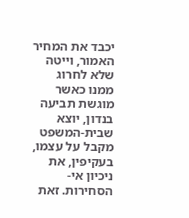יכבד את המחיר האמור, וייטה שלא לחרוג ממנו כאשר מוגשת תביעה בנדון, יוצא שבית-המשפט מקבל על עצמו, בעקיפין, את ניכיון אי-הסחירות. זאת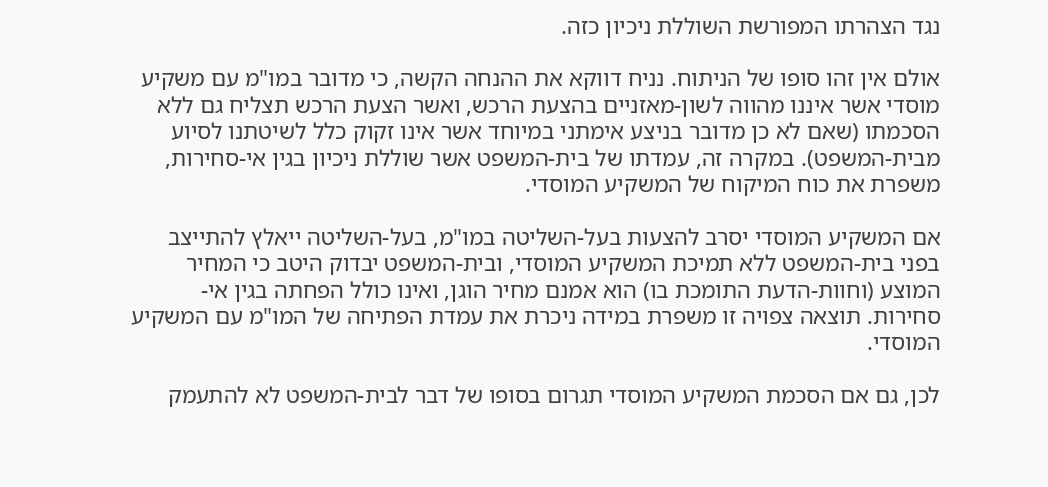נגד הצהרתו המפורשת השוללת ניכיון כזה.

אולם אין זהו סופו של הניתוח. נניח דווקא את ההנחה הקשה, כי מדובר במו"מ עם משקיע מוסדי אשר איננו מהווה לשון-מאזניים בהצעת הרכש, ואשר הצעת הרכש תצליח גם ללא הסכמתו (שאם לא כן מדובר בניצע אימתני במיוחד אשר אינו זקוק כלל לשיטתנו לסיוע מבית-המשפט). במקרה זה, עמדתו של בית-המשפט אשר שוללת ניכיון בגין אי-סחירות, משפרת את כוח המיקוח של המשקיע המוסדי.

אם המשקיע המוסדי יסרב להצעות בעל-השליטה במו"מ, בעל-השליטה ייאלץ להתייצב בפני בית-המשפט ללא תמיכת המשקיע המוסדי, ובית-המשפט יבדוק היטב כי המחיר המוצע (וחוות-הדעת התומכת בו) הוא אמנם מחיר הוגן, ואינו כולל הפחתה בגין אי-סחירות. תוצאה צפויה זו משפרת במידה ניכרת את עמדת הפתיחה של המו"מ עם המשקיע המוסדי.

לכן, גם אם הסכמת המשקיע המוסדי תגרום בסופו של דבר לבית-המשפט לא להתעמק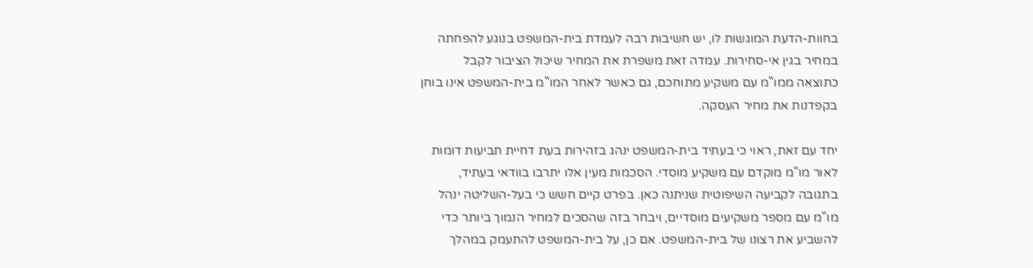בחוות-הדעת המוגשות לו, יש חשיבות רבה לעמדת בית-המשפט בנוגע להפחתה במחיר בגין אי-סחירות. עמדה זאת משפרת את המחיר שיכול הציבור לקבל כתוצאה ממו"מ עם משקיע מתוחכם, גם כאשר לאחר המו"מ בית-המשפט אינו בוחן בקפדנות את מחיר העסקה.

יחד עם זאת, ראוי כי בעתיד בית-המשפט ינהג בזהירות בעת דחיית תביעות דומות לאור מו"מ מוקדם עם משקיע מוסדי. הסכמות מעין אלו יתרבו בוודאי בעתיד, בתגובה לקביעה השיפוטית שניתנה כאן. בפרט קיים חשש כי בעל-השליטה ינהל מו"מ עם מספר משקיעים מוסדיים, ויבחר בזה שהסכים למחיר הנמוך ביותר כדי להשביע את רצונו של בית-המשפט. אם כן, על בית-המשפט להתעמק במהלך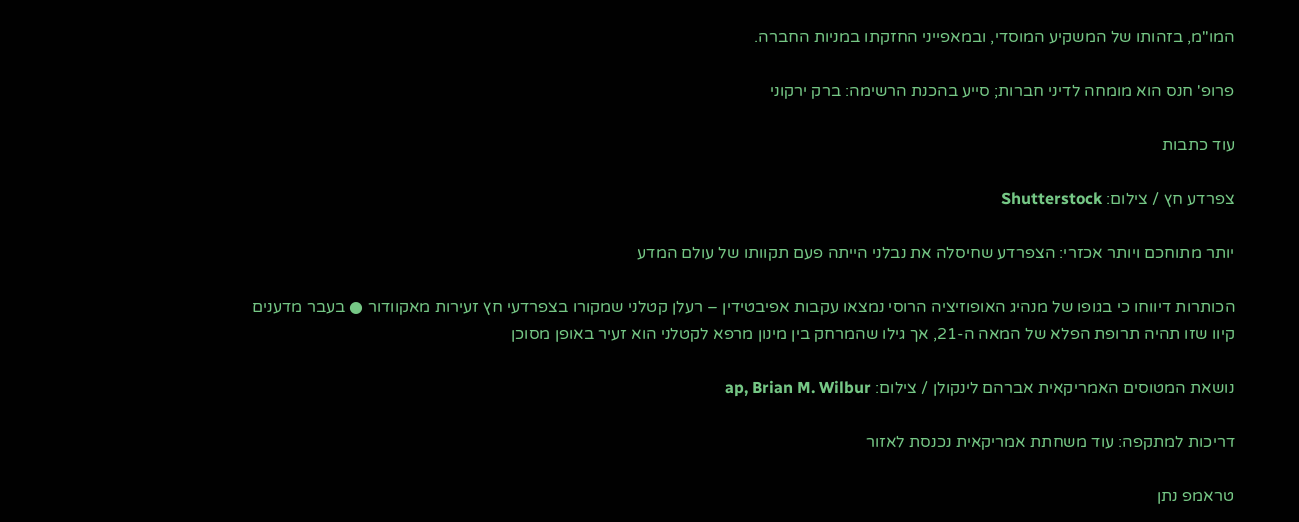המו"מ, בזהותו של המשקיע המוסדי, ובמאפייני החזקתו במניות החברה.

פרופ' חנס הוא מומחה לדיני חברות; סייע בהכנת הרשימה: ברק ירקוני

עוד כתבות

צפרדע חץ / צילום: Shutterstock

יותר מתוחכם ויותר אכזרי: הצפרדע שחיסלה את נבלני הייתה פעם תקוותו של עולם המדע

הכותרות דיווחו כי בגופו של מנהיג האופוזיציה הרוסי נמצאו עקבות אפיבטידין – רעלן קטלני שמקורו בצפרדעי חץ זעירות מאקוודור ● בעבר מדענים קיוו שזו תהיה תרופת הפלא של המאה ה-21, אך גילו שהמרחק בין מינון מרפא לקטלני הוא זעיר באופן מסוכן

נושאת המטוסים האמריקאית אברהם לינקולן / צילום: ap, Brian M. Wilbur

דריכות למתקפה: עוד משחתת אמריקאית נכנסת לאזור

טראמפ נתן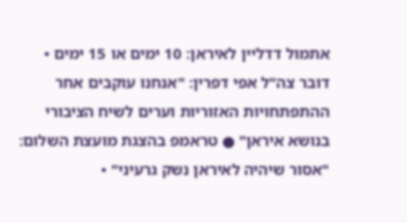אתמול דדליין לאיראן: 10 ימים או 15 ימים • דובר צה"ל אפי דפרין: "אנחנו עוקבים אחר ההתפתחויות האזוריות וערים לשיח הציבורי בנושא איראן" ● טראמפ בהצגת מועצת השלום: "אסור שיהיה לאיראן נשק גרעיני" •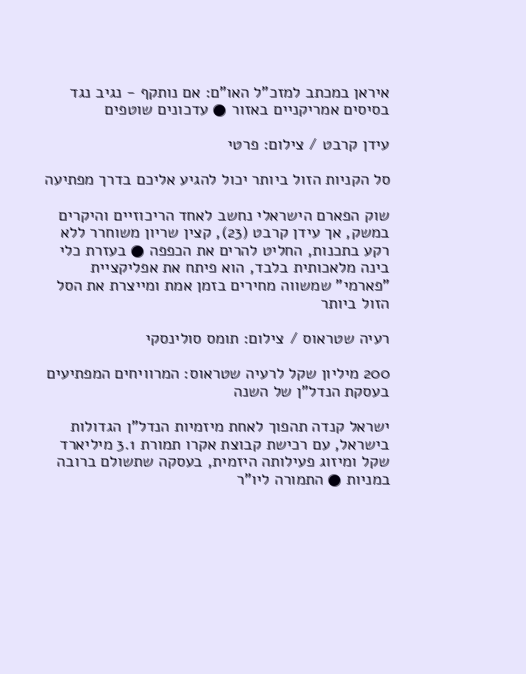איראן במכתב למזכ"ל האו"ם: אם נותקף - נגיב נגד בסיסים אמריקניים באזור ● עדכונים שוטפים

עידן קרבט / צילום: פרטי

סל הקניות הזול ביותר יכול להגיע אליכם בדרך מפתיעה

שוק הפארם הישראלי נחשב לאחד הריכוזיים והיקרים במשק, אך עידן קרבט (23), קצין שריון משוחרר ללא רקע בתכנות, החליט להרים את הכפפה ● בעזרת כלי בינה מלאכותית בלבד, הוא פיתח את אפליקציית "פארמי" שמשווה מחירים בזמן אמת ומייצרת את הסל הזול ביותר

רעיה שטראוס / צילום: תומס סולינסקי

200 מיליון שקל לרעיה שטראוס: המרוויחים המפתיעים בעסקת הנדל"ן של השנה

ישראל קנדה תהפוך לאחת מיזמיות הנדל"ן הגדולות בישראל, עם רכישת קבוצת אקרו תמורת 3.1 מיליארד שקל ומיזוג פעילותה היזמית, בעסקה שתשולם ברובה במניות ● התמורה ליו"ר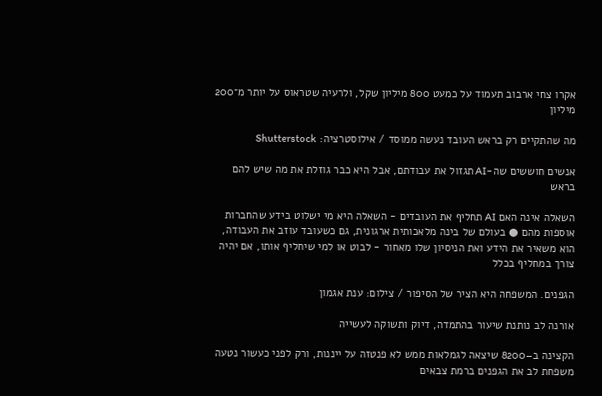אקרו צחי ארבוב תעמוד על כמעט 800 מיליון שקל, ולרעיה שטראוס על יותר מ־200 מיליון

מה שהתקיים רק בראש העובד נעשה ממוסד / אילוסטרציה: Shutterstock

אנשים חוששים שה-AI תגזול את עבודתם, אבל היא כבר גוזלת את מה שיש להם בראש

השאלה אינה האם AI תחליף את העובדים - השאלה היא מי ישלוט בידע שהחברות אוספות מהם ● בעולם של בינה מלאכותית ארגונית, גם כשעובד עוזב את העבודה, הוא משאיר את הידע ואת הניסיון שלו מאחור - לבוט או למי שיחליף אותו, אם יהיה צורך במחליף בכלל

הגפנים. המשפחה היא הציר של הסיפור / צילום: ענת אגמון

אורנה לב נותנת שיעור בהתמדה, דיוק ותשוקה לעשייה

הקצינה ב–8200 שיצאה לגמלאות ממש לא פנטזה על ייננות, ורק לפני כעשור נטעה משפחת לב את הגפנים ברמת צבאים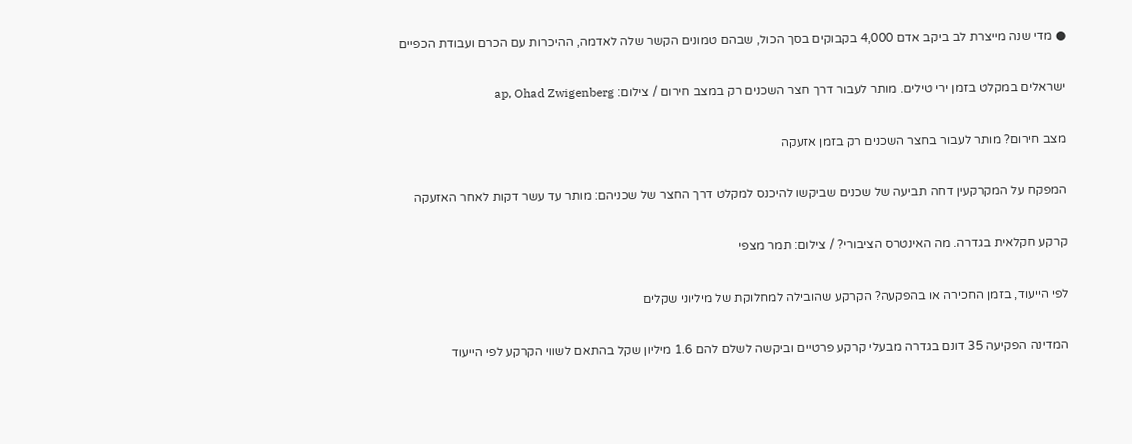● מדי שנה מייצרת לב ביקב אדם 4,000 בקבוקים בסך הכול, שבהם טמונים הקשר שלה לאדמה, ההיכרות עם הכרם ועבודת הכפיים

ישראלים במקלט בזמן ירי טילים. מותר לעבור דרך חצר השכנים רק במצב חירום / צילום: ap, Ohad Zwigenberg

מצב חירום? מותר לעבור בחצר השכנים רק בזמן אזעקה

המפקח על המקרקעין דחה תביעה של שכנים שביקשו להיכנס למקלט דרך החצר של שכניהם: מותר עד עשר דקות לאחר האזעקה

קרקע חקלאית בגדרה. מה האינטרס הציבורי? / צילום: תמר מצפי

לפי הייעוד, בזמן החכירה או בהפקעה? הקרקע שהובילה למחלוקת של מיליוני שקלים

המדינה הפקיעה 35 דונם בגדרה מבעלי קרקע פרטיים וביקשה לשלם להם 1.6 מיליון שקל בהתאם לשווי הקרקע לפי הייעוד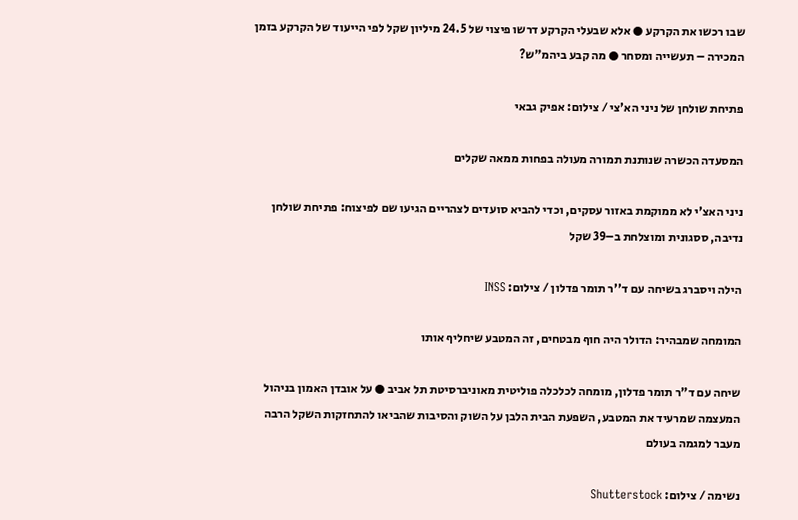שבו רכשו את הקרקע ● אלא שבעלי הקרקע דרשו פיצוי של 24.5 מיליון שקל לפי הייעוד של הקרקע בזמן המכירה – תעשייה ומסחר ● מה קבע ביהמ"ש?

פתיחת שולחן של ניני הא'צי / צילום: אפיק גבאי

המסעדה הכשרה שנותנת תמורה מעולה בפחות ממאה שקלים

ניני האצ'י לא ממוקמת באזור עסקים, וכדי להביא סועדים לצהריים הגיעו שם לפיצוח: פתיחת שולחן נדיבה, ססגונית ומוצלחת ב–39 שקל

הילה ויסברג בשיחה עם ד''ר תומר פדלון / צילום: INSS

המומחה שמבהיר: הדולר היה חוף מבטחים, זה המטבע שיחליף אותו

שיחה עם ד"ר תומר פדלון, מומחה לכלכלה פוליטית מאוניברסיטת תל אביב ● על אובדן האמון בניהול המעצמה שמרעיד את המטבע, השפעת הבית הלבן על השוק והסיבות שהביאו להתחזקות השקל הרבה מעבר למגמה בעולם

נשימה / צילום: Shutterstock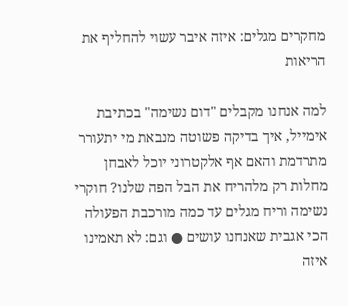מחקרים מגלים: איזה איבר עשוי להחליף את הריאות

למה אנחנו מקבלים "דום נשימה" בכתיבת אימייל, איך בדיקה פשוטה מנבאת מי יתעורר מתרדמת והאם אף אלקטרוני יוכל לאבחן מחלות רק מלהריח את הבל הפה שלנו? חוקרי נשימה וריח מגלים עד כמה מורכבת הפעולה הכי אגבית שאנחנו עושים ● וגם: לא תאמינו איזה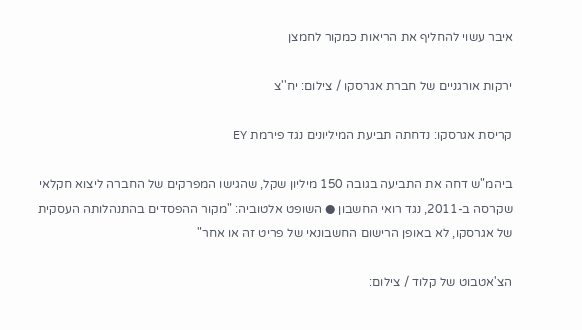איבר עשוי להחליף את הריאות כמקור לחמצן

ירקות אורגניים של חברת אגרסקו / צילום: יח''צ

קריסת אגרסקו: נדחתה תביעת המיליונים נגד פירמת EY

ביהמ"ש דחה את התביעה בגובה 150 מיליון שקל, שהגישו המפרקים של החברה ליצוא חקלאי שקרסה ב-2011, נגד רואי החשבון ● השופט אלטוביה: "מקור ההפסדים בהתנהלותה העסקית של אגרסקו, לא באופן הרישום החשבונאי של פריט זה או אחר"

הצ'אטבוט של קלוד / צילום: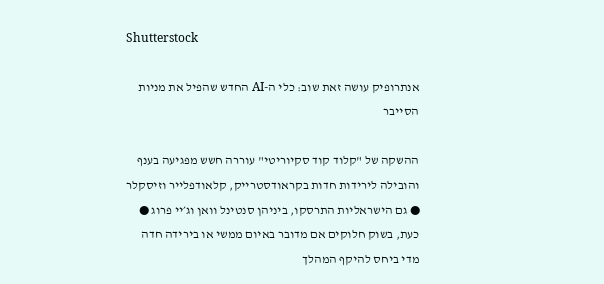Shutterstock

אנתרופיק עושה זאת שוב: כלי ה-AI החדש שהפיל את מניות הסייבר

ההשקה של "קלוד קוד סקיוריטי" עוררה חשש מפגיעה בענף והובילה לירידות חדות בקראודסטרייק, קלאודפלייר וזיסקלר ● גם הישראליות התרסקו, ביניהן סנטינל וואן וג׳יי פרוג ● כעת, בשוק חלוקים אם מדובר באיום ממשי או בירידה חדה מדי ביחס להיקף המהלך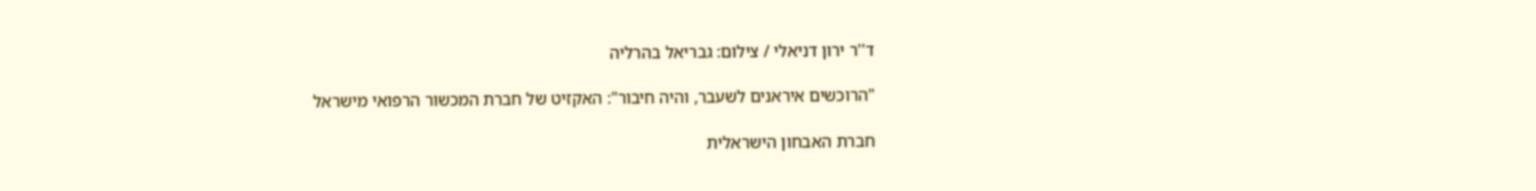ד''ר ירון דניאלי / צילום: גבריאל בהרליה

"הרוכשים איראנים לשעבר, והיה חיבור": האקזיט של חברת המכשור הרפואי מישראל

חברת האבחון הישראלית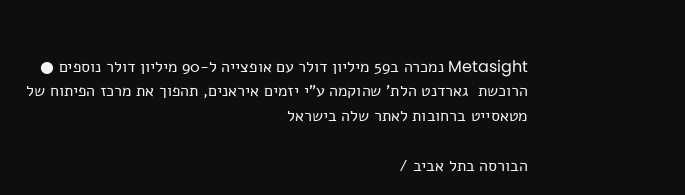Metasight נמכרה ב59 מיליון דולר עם אופצייה ל-90 מיליון דולר נוספים ● הרוכשת  גארדנט הלת' שהוקמה ע"י יזמים איראנים, תהפוך את מרכז הפיתוח של מטאסייט ברחובות לאתר שלה בישראל

הבורסה בתל אביב /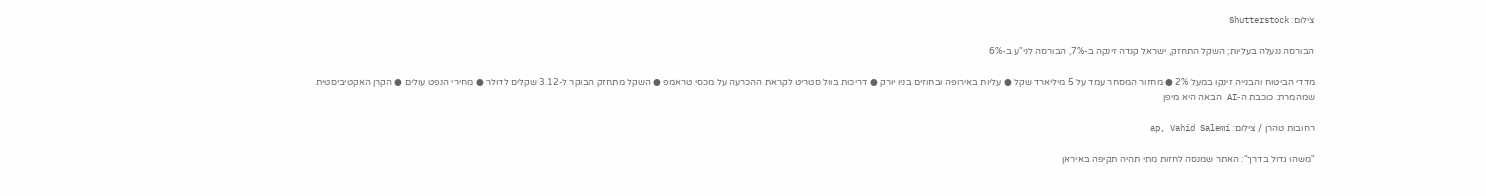צילום: Shutterstock

הבורסה ננעלה בעליות; השקל התחזק, ישראל קנדה זינקה ב-7%, הבורסה לני"ע ב-6%

מדדי הביטוח והבנייה זינקו במעל 2% ● מחזור המסחר עמד על 5 מיליארד שקל ● עליות באירופה ובחוזים בניו יורק ● דריכות בוול סטריט לקראת ההכרעה על מכסי טראמפ ● השקל מתחזק הבוקר ל-3.12 שקלים לדולר ● מחירי הנפט עולים ● הקרן האקטיביסטית שמהמרת: כוכבת ה-AI הבאה היא מיפן

רחובות טהרן / צילום: ap, Vahid Salemi

"משהו גדול בדרך": האתר שמנסה לחזות מתי תהיה תקיפה באיראן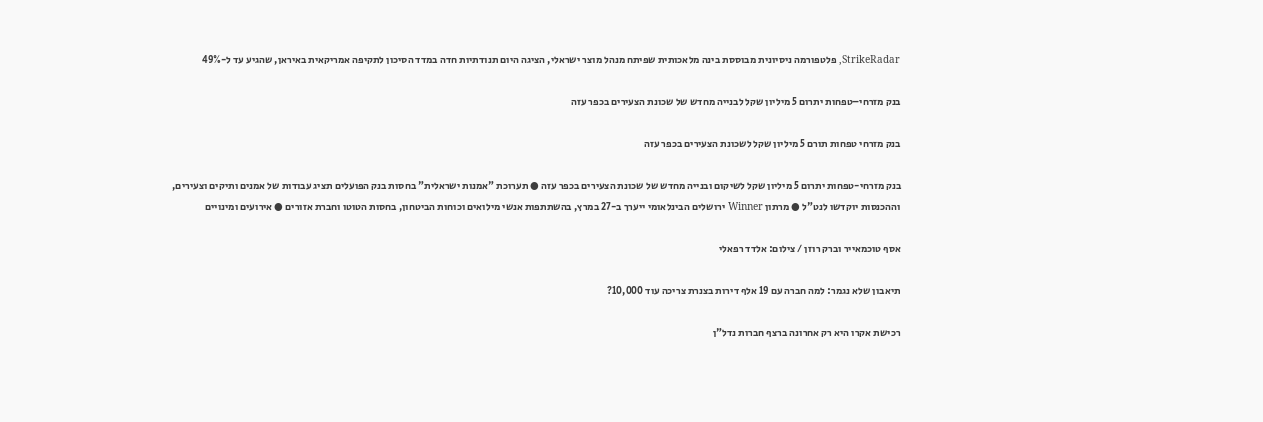StrikeRadar, פלטפורמה ניסיונית מבוססת בינה מלאכותית שפיתח מנהל מוצר ישראלי, הציגה היום תנודתיות חדה במדד הסיכון לתקיפה אמריקאית באיראן, שהגיע עד ל-49%

בנק מזרחי–טפחות יתרום 5 מיליון שקל לבנייה מחדש של שכונת הצעירים בכפר עזה

בנק מזרחי טפחות תורם 5 מיליון שקל לשכונת הצעירים בכפר עזה

בנק מזרחי-טפחות יתרום 5 מיליון שקל לשיקום ובנייה מחדש של שכונת הצעירים בכפר עזה ● תערוכת "אמנות ישראלית" בחסות בנק הפועלים תציג עבודות של אמנים ותיקים וצעירים, וההכנסות יוקדשו לנט"ל ● מרתון Winner ירושלים הבינלאומי ייערך ב-27 במרץ, בהשתתפות אנשי מילואים וכוחות הביטחון, בחסות הטוטו וחברת אזורים ● אירועים ומינויים

אסף טוכמאייר וברק רוזן / צילום: אלדד רפאלי

תיאבון שלא נגמר: למה חברה עם 19 אלף דירות בצנרת צריכה עוד 10,000?

רכישת אקרו היא רק אחרונה ברצף חברות נדל"ן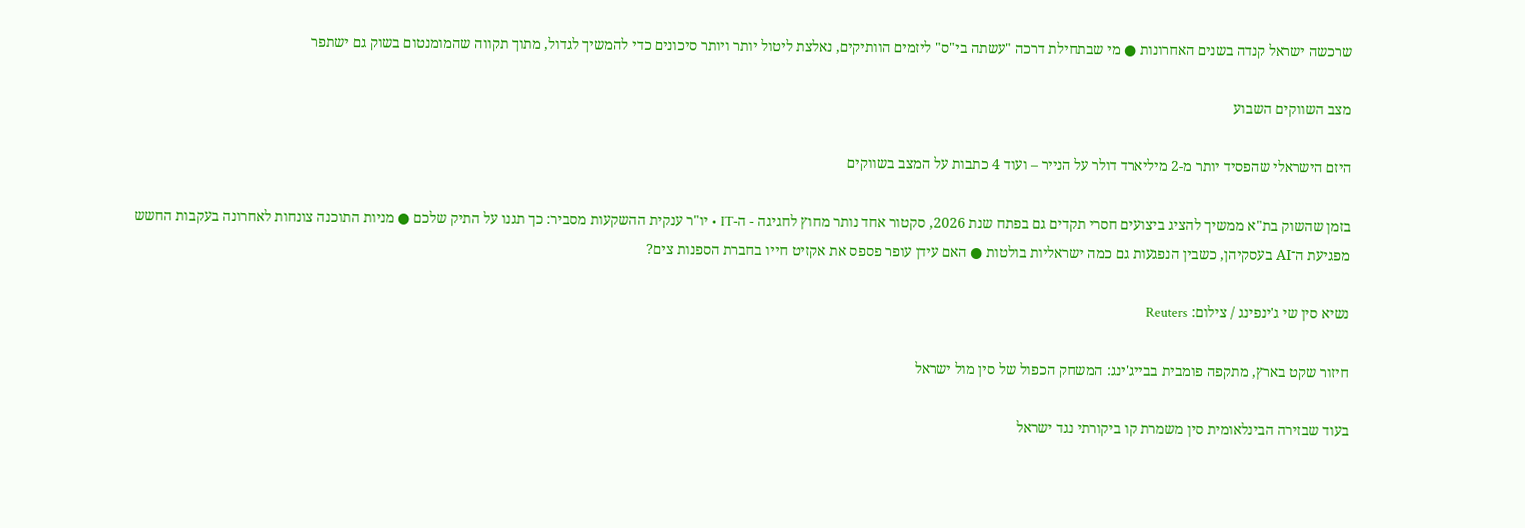שרכשה ישראל קנדה בשנים האחרונות ● מי שבתחילת דרכה "עשתה בי"ס" ליזמים הוותיקים, נאלצת ליטול יותר ויותר סיכונים כדי להמשיך לגדול, מתוך תקווה שהמומנטום בשוק גם ישתפר

מצב השווקים השבוע

היזם הישראלי שהפסיד יותר מ-2 מיליארד דולר על הנייר – ועוד 4 כתבות על המצב בשווקים

בזמן שהשוק בת"א ממשיך להציג ביצועים חסרי תקדים גם בפתח שנת 2026, סקטור אחד נותר מחוץ לחגיגה - ה-IT • יו"ר ענקית ההשקעות מסביר: כך תגנו על התיק שלכם ● מניות התוכנה צונחות לאחרונה בעקבות החשש מפגיעת ה־AI בעסקיהן, כשבין הנפגעות גם כמה ישראליות בולטות ● האם עידן עופר פספס את אקזיט חייו בחברת הספנות צים?

נשיא סין שי ג'ינפינג / צילום: Reuters

חיזור שקט בארץ, מתקפה פומבית בבייג'ינג: המשחק הכפול של סין מול ישראל

בעוד שבזירה הבינלאומית סין משמרת קו ביקורתי נגד ישראל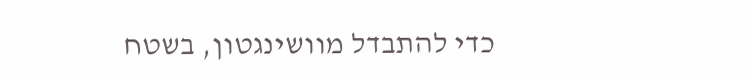כדי להתבדל מוושינגטון, בשטח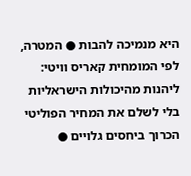היא מנמיכה להבות ● המטרה, לפי המומחית קאריס וויטי: ליהנות מהיכולות הישראליות בלי לשלם את המחיר הפוליטי הכרוך ביחסים גלויים ●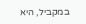במקביל, היא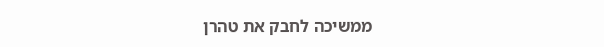ממשיכה לחבק את טהרן